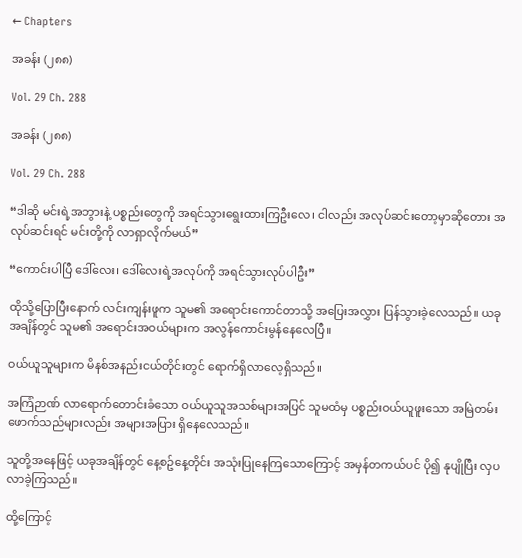← Chapters

အခန်း (၂၈၈)

Vol. 29 Ch. 288

အခန်း (၂၈၈)

Vol. 29 Ch. 288

“ဒါဆို မင်းရဲ့အဘွားနဲ့ ပစ္စည်းတွေကို အရင်သွားရွေးထားကြဦးလေ၊ ငါလည်း အလုပ်ဆင်းတော့မှာဆိုတေား အလုပ်ဆင်းရင် မင်းတို့ကို လာရှာလိုက်မယ်”

“ကောင်းပါပြီ ဒေါ်လေး၊ ဒေါ်လေးရဲ့အလုပ်ကို အရင်သွားလုပ်ပါဦး”

ထိုသို့ပြောပြီးနောက် လင်းကျန်းဖူက သူမ၏ အရောင်းကောင်တာသို့ အပြေးအလွှား ပြန်သွားခဲ့လေသည်။ ယခုအချိန်တွင် သူမ၏ အရောင်းအဝယ်များက အလွန်ကောင်းမွန်နေလေပြီ။

ဝယ်ယူသူများက မိနစ်အနည်းငယ်တိုင်းတွင် ရောက်ရှိလာလေ့ရှိသည်။

အကြံဉာဏ် လာရောက်တောင်းခံသော ဝယ်ယူသူအသစ်များအပြင် သူမထံမှ ပစ္စည်းဝယ်ယူဖူးသော အမြဲတမ်း ဖောက်သည်များလည်း အများအပြား ရှိနေလေသည်။

သူတို့အနေဖြင့် ယခုအချိန်တွင် နေ့စဥ်နေ့တိုင်း အသုံးပြုနေကြသောကြောင့် အမှန်တကယ်ပင် ပို၍ နုပျိုပြီး လှပလာခဲ့ကြသည်။

ထို့ကြောင့်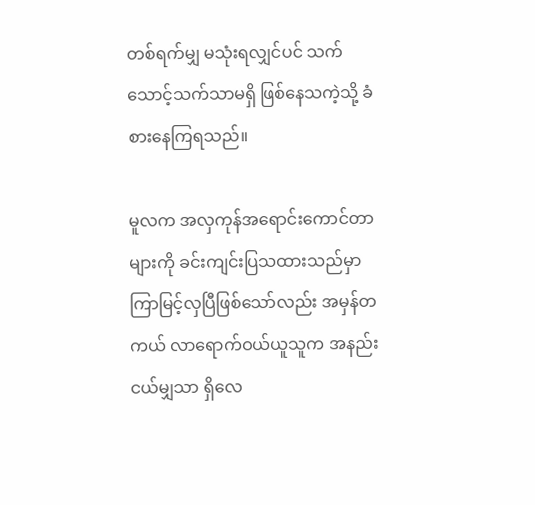တစ်ရက်မျှ မသုံးရလျှင်ပင် သက်သောင့်သက်သာမရှိ ဖြစ်နေသကဲ့သို့ ခံစားနေကြရသည်။

မူလက အလှကုန်အရောင်းကောင်တာများကို ခင်းကျင်းပြသထားသည်မှာ ကြာမြင့်လှပြီဖြစ်သော်လည်း အမှန်တကယ် လာရောက်ဝယ်ယူသူက အနည်းငယ်မျှသာ ရှိလေ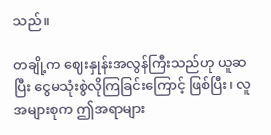သည်။

တချို့က ဈေးနှုန်းအလွန်ကြီးသည်ဟု ယူဆပြီး ငွေမသုံးစွဲလိုကြခြင်းကြောင့် ဖြစ်ပြီး၊ လူအများစုက ဤအရာများ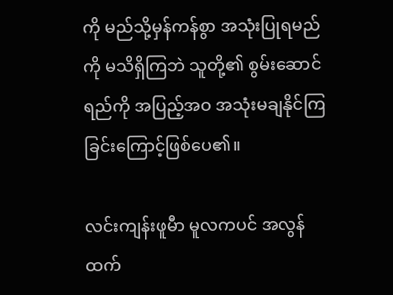ကို မည်သို့မှန်ကန်စွာ အသုံးပြုရမည်ကို မသိရှိကြဘဲ သူတို့၏ စွမ်းဆောင်ရည်ကို အပြည့်အဝ အသုံးမချနိုင်ကြခြင်းကြောင့်ဖြစ်ပေ၏။

လင်းကျန်းဖူမီာ မူလကပင် အလွန်ထက်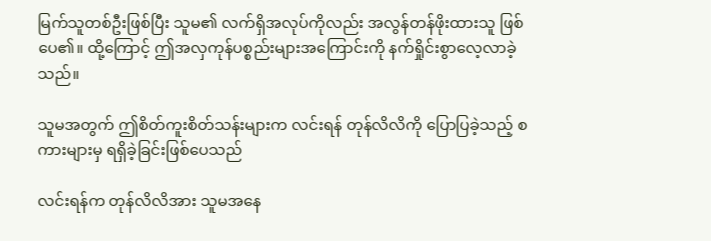မြက်သူတစ်ဦးဖြစ်ပြီး သူမ၏ လက်ရှိအလုပ်ကိုလည်း အလွန်တန်ဖိုးထားသူ ဖြစ်ပေ၏။ ထို့ကြောင့် ဤအလှကုန်ပစ္စည်းများအကြောင်းကို နက်ရှိုင်းစွာလေ့လာခဲ့သည်။

သူမအတွက် ဤစိတ်ကူးစိတ်သန်းများက လင်းရန် တုန်လိလိကို ပြောပြခဲ့သည့် စကားများမှ ရရှိခဲ့ခြင်းဖြစ်ပေသည်

လင်းရန်က တုန်လိလိအား သူမအနေ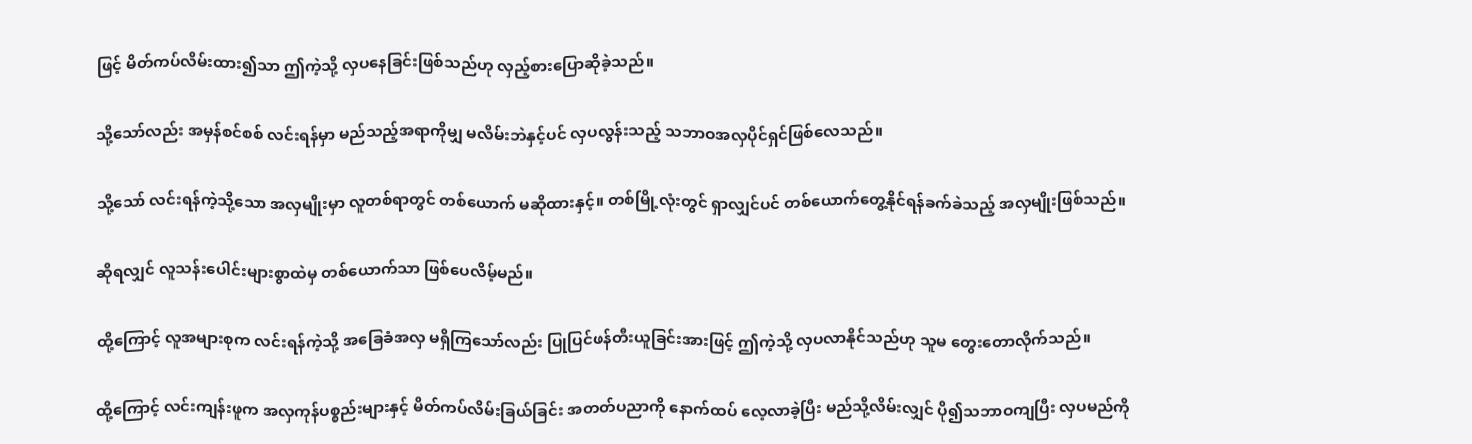ဖြင့် မိတ်ကပ်လိမ်းထား၍သာ ဤကဲ့သို့ လှပနေခြင်းဖြစ်သည်ဟု လှည့်စားပြောဆိုခဲ့သည်။

သို့သော်လည်း အမှန်စင်စစ် လင်းရန်မှာ မည်သည့်အရာကိုမျှ မလိမ်းဘဲနှင့်ပင် လှပလွန်းသည့် သဘာဝအလှပိုင်ရှင်ဖြစ်လေသည်။

သို့သော် လင်းရန်ကဲ့သို့သော အလှမျိုးမှာ လူတစ်ရာတွင် တစ်ယောက် မဆိုထားနှင့်။ တစ်မြို့လုံးတွင် ရှာလျှင်ပင် တစ်ယောက်တွေ့နိုင်ရန်ခက်ခဲသည့် အလှမျိုးဖြစ်သည်။

ဆိုရလျှင် လူသန်းပေါင်းများစွာထဲမှ တစ်ယောက်သာ ဖြစ်ပေလိမ့်မည်။

ထို့ကြောင့် လူအများစုက လင်းရန်ကဲ့သို့ အခြေခံအလှ မရှိကြသော်လည်း ပြုပြင်ဖန်တီးယူခြင်းအားဖြင့် ဤကဲ့သို့ လှပလာနိုင်သည်ဟု သူမ တွေးတောလိုက်သည်။

ထို့ကြောင့် လင်းကျန်းဖူက အလှကုန်ပစ္စည်းများနှင့် မိတ်ကပ်လိမ်းခြယ်ခြင်း အတတ်ပညာကို နောက်ထပ် လေ့လာခဲ့ပြီး မည်သို့လိမ်းလျှင် ပို၍သဘာဝကျပြီး လှပမည်ကို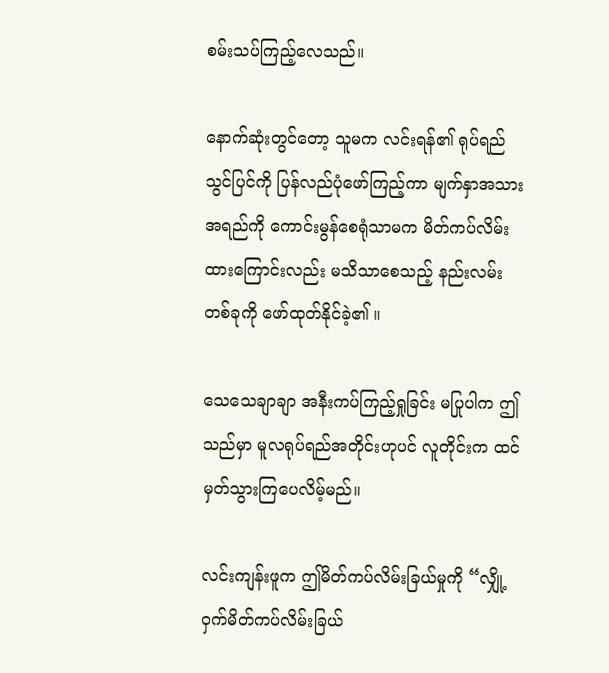စမ်းသပ်ကြည့်လေသည်။

နောက်ဆုံးတွင်တော့ သူမက လင်းရန်၏ ရုပ်ရည်သွင်ပြင်ကို ပြန်လည်ပုံဖော်ကြည့်ကာ မျက်နှာအသားအရည်ကို ကောင်းမွန်စေရုံသာမက မိတ်ကပ်လိမ်းထားကြောင်းလည်း မသိသာစေသည့် နည်းလမ်းတစ်ခုကို ဖော်ထုတ်နိုင်ခဲ့၏ ။

သေသေချာချာ အနီးကပ်ကြည့်ရှုခြင်း မပြုပါက ဤသည်မှာ မူလရုပ်ရည်အတိုင်းဟုပင် လူတိုင်းက ထင်မှတ်သွားကြပေလိမ့်မည်။

လင်းကျန်းဖူက ဤမိတ်ကပ်လိမ်းခြယ်မှုကို “လျှို့ဝှက်မိတ်ကပ်လိမ်းခြယ်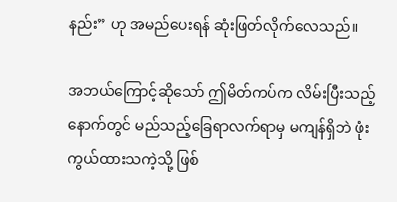နည်း” ဟု အမည်ပေးရန် ဆုံးဖြတ်လိုက်လေသည်။

အဘယ်ကြောင့်ဆိုသော် ဤမိတ်ကပ်က လိမ်းပြီးသည့်နောက်တွင် မည်သည့်ခြေရာလက်ရာမှ မကျန်ရှိဘဲ ဖုံးကွယ်ထားသကဲ့သို့ ဖြစ်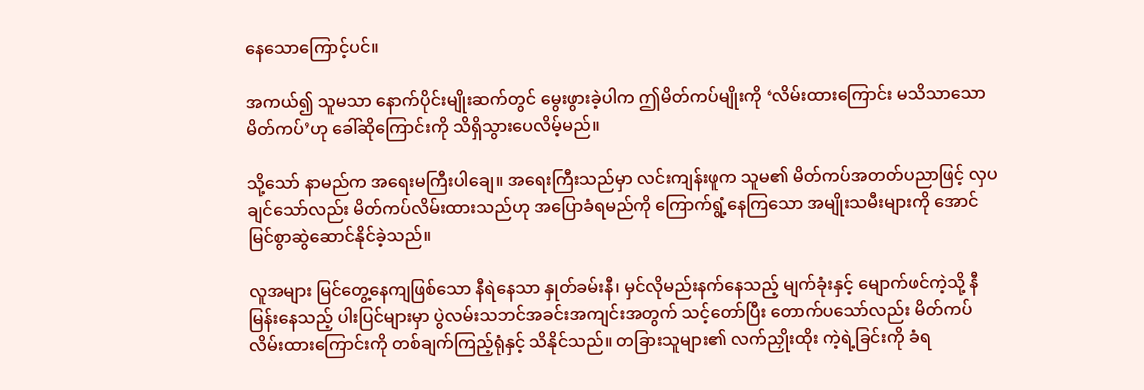နေသောကြောင့်ပင်။

အကယ်၍ သူမသာ နောက်ပိုင်းမျိုးဆက်တွင် မွေးဖွားခဲ့ပါက ဤမိတ်ကပ်မျိုးကို ‘လိမ်းထားကြောင်း မသိသာသော မိတ်ကပ်’ဟု ခေါ်ဆိုကြောင်းကို သိရှိသွားပေလိမ့်မည်။

သို့သော် နာမည်က အရေးမကြီးပါချေ။ အရေးကြီးသည်မှာ လင်းကျန်းဖူက သူမ၏ မိတ်ကပ်အတတ်ပညာဖြင့် လှပချင်သော်လည်း မိတ်ကပ်လိမ်းထားသည်ဟု အပြောခံရမည်ကို ကြောက်ရွံ့နေကြသော အမျိုးသမီးများကို အောင်မြင်စွာဆွဲဆောင်နိုင်ခဲ့သည်။

လူအများ မြင်တွေ့နေကျဖြစ်သော နီရဲနေသာ နှုတ်ခမ်းနီ၊ မှင်လိုမည်းနက်နေသည့် မျက်ခုံးနှင့် မျောက်ဖင်ကဲ့သို့ နီမြန်းနေသည့် ပါးပြင်များမှာ ပွဲလမ်းသဘင်အခင်းအကျင်းအတွက် သင့်တော်ပြီး တောက်ပသော်လည်း မိတ်ကပ်လိမ်းထားကြောင်းကို တစ်ချက်ကြည့်ရုံနှင့် သိနိုင်သည်။ တခြားသူများ၏ လက်ညှိုးထိုး ကဲ့ရဲ့ခြင်းကို ခံရ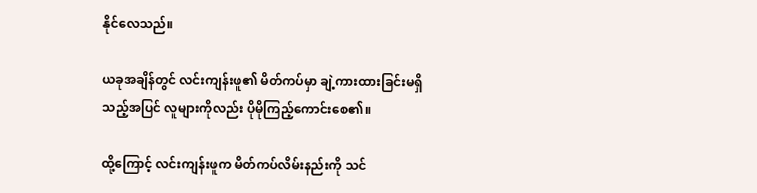နိုင်လေသည်။

ယခုအချိန်တွင် လင်းကျန်းဖူ၏ မိတ်ကပ်မှာ ချဲ့ကားထားခြင်းမရှိသည့်အပြင် လူများကိုလည်း ပိုမိုကြည့်ကောင်းစေ၏။

ထို့ကြောင့် လင်းကျန်းဖူက မိတ်ကပ်လိမ်းနည်းကို သင်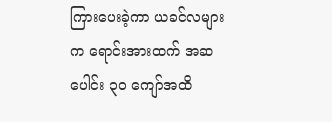ကြားပေးခဲ့ကာ ယခင်လများက ရောင်းအားထက် အဆပေါင်း ၃၀ ကျော်အထိ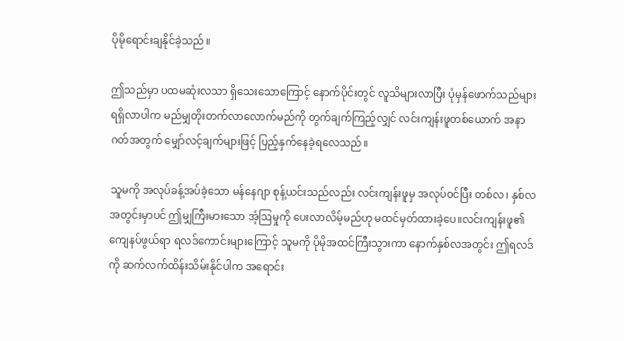ပိုမိုရောင်းချနိုင်ခဲ့သည်။

ဤသည်မှာ ပထမဆုံးလသာ ရှိသေးသောကြောင့် နောက်ပိုင်းတွင် လူသိများလာပြီး ပုံမှန်ဖောက်သည်များ ရရှိလာပါက မည်မျှတိုးတက်လာလောက်မည်ကို တွက်ချက်ကြည့်လျှင် လင်းကျန်းဖူတစ်ယောက် အနာဂတ်အတွက် မျှော်လင့်ချက်များဖြင့် ပြည့်နှက်နေခဲ့ရလေသည်။

သူမကို အလုပ်ခန့်အပ်ခဲ့သော မန်နေဂျာ စုန့်ယင်းသည်လည်း လင်းကျန်းဖူမှ အလုပ်ဝင်ပြီး တစ်လ၊ နှစ်လအတွင်းမှာပင် ဤမျှကြီးမားသော အံ့ဩမှုကို ပေးလာလိမ့်မည်ဟု မထင်မှတ်ထားခဲ့ပေ။လင်းကျန်းဖူ၏ ကျေနပ်ဖွယ်ရာ ရလဒ်ကောင်းများကြောင့် သူမကို ပိုမိုအထင်ကြီးသွားကာ နောက်နှစ်လအတွင်း ဤရလဒ်ကို ဆက်လက်ထိန်းသိမ်းနိုင်ပါက အရောင်း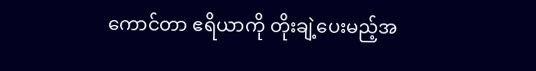ကောင်တာ ဧရိယာကို တိုးချဲ့ပေးမည့်အ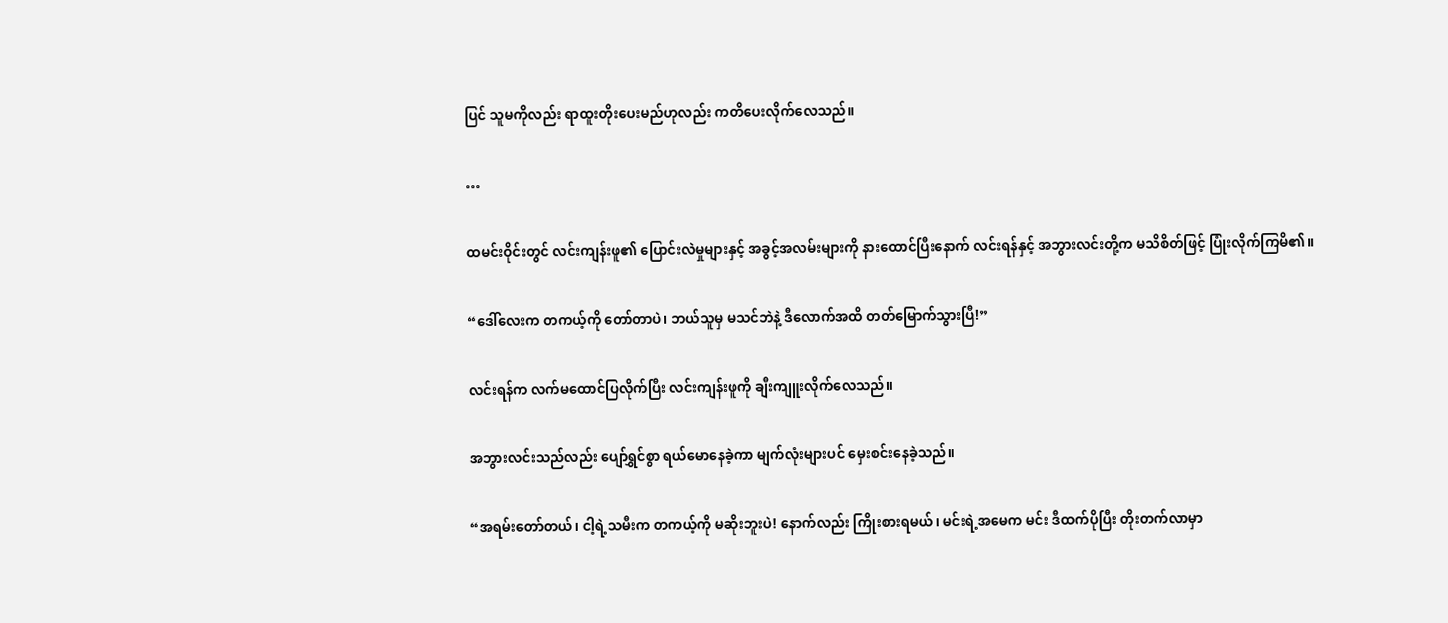ပြင် သူမကိုလည်း ရာထူးတိုးပေးမည်ဟုလည်း ကတိပေးလိုက်လေသည်။

…

ထမင်းဝိုင်းတွင် လင်းကျန်းဖူ၏ ပြောင်းလဲမှုများနှင့် အခွင့်အလမ်းများကို နားထောင်ပြီးနောက် လင်းရန်နှင့် အဘွားလင်းတို့က မသိစိတ်ဖြင့် ပြုံးလိုက်ကြမိ၏။

“ဒေါ်လေးက တကယ့်ကို တော်တာပဲ၊ ဘယ်သူမှ မသင်ဘဲနဲ့ ဒီလောက်အထိ တတ်မြောက်သွားပြီ!”

လင်းရန်က လက်မထောင်ပြလိုက်ပြီး လင်းကျန်းဖူကို ချီးကျူးလိုက်လေသည်။

အဘွားလင်းသည်လည်း ပျော်ရွှင်စွာ ရယ်မောနေခဲ့ကာ မျက်လုံးများပင် မှေးစင်းနေခဲ့သည်။

“အရမ်းတော်တယ်၊ ငါ့ရဲ့သမီးက တကယ့်ကို မဆိုးဘူးပဲ! နောက်လည်း ကြိုးစားရမယ်၊ မင်းရဲ့အမေက မင်း ဒီထက်ပိုပြီး တိုးတက်လာမှာ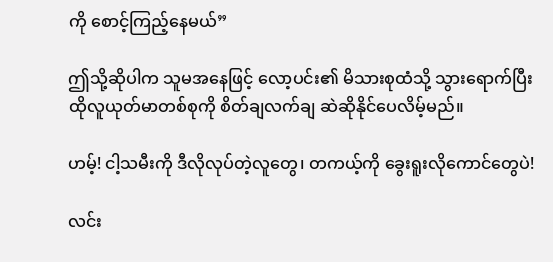ကို စောင့်ကြည့်နေမယ်”

ဤသို့ဆိုပါက သူမအနေဖြင့် လော့ပင်း၏ မိသားစုထံသို့ သွားရောက်ပြီး ထိုလူယုတ်မာတစ်စုကို စိတ်ချလက်ချ ဆဲဆိုနိုင်ပေလိမ့်မည်။

ဟမ့်! ငါ့သမီးကို ဒီလိုလုပ်တဲ့လူတွေ၊ တကယ့်ကို ခွေးရူးလိုကောင်တွေပဲ!

လင်း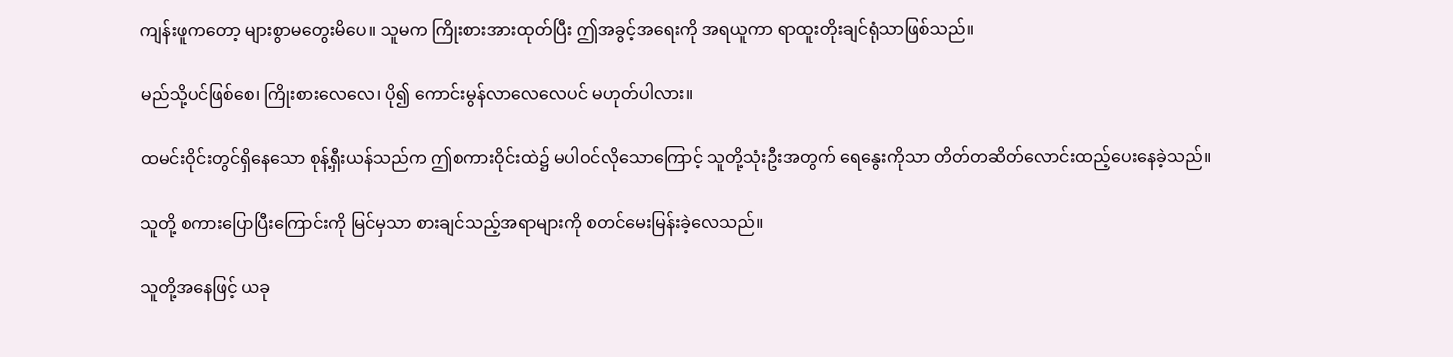ကျန်းဖူကတော့ များစွာမတွေးမိပေ။ သူမက ကြိုးစားအားထုတ်ပြီး ဤအခွင့်အရေးကို အရယူကာ ရာထူးတိုးချင်ရုံသာဖြစ်သည်။

မည်သို့ပင်ဖြစ်စေ၊ ကြိုးစားလေလေ၊ ပို၍ ကောင်းမွန်လာလေလေပင် မဟုတ်ပါလား။

ထမင်းဝိုင်းတွင်ရှိနေသော စုန့်ရှီးယန်သည်က ဤစကားဝိုင်းထဲ၌ မပါဝင်လိုသောကြောင့် သူတို့သုံးဦးအတွက် ရေနွေးကိုသာ တိတ်တဆိတ်လောင်းထည့်ပေးနေခဲ့သည်။

သူတို့ စကားပြောပြီးကြောင်းကို မြင်မှသာ စားချင်သည့်အရာများကို စတင်မေးမြန်းခဲ့လေသည်။

သူတို့အနေဖြင့် ယခု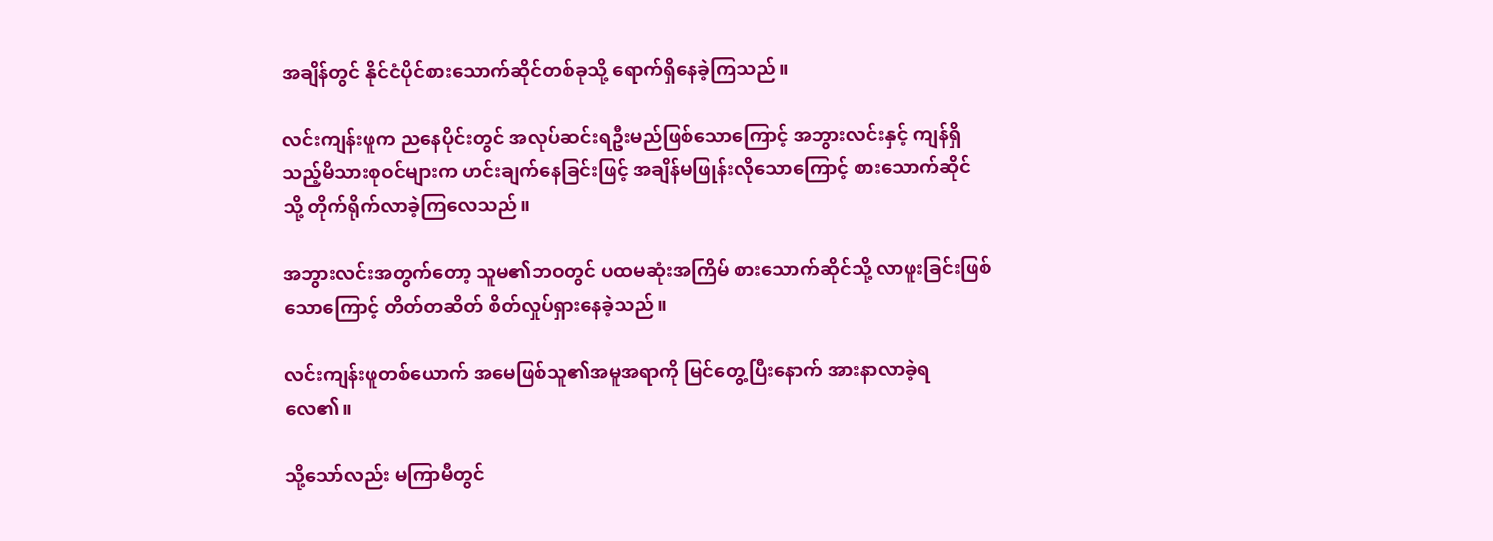အချိန်တွင် နိုင်ငံပိုင်စားသောက်ဆိုင်တစ်ခုသို့ ရောက်ရှိနေခဲ့ကြသည်။

လင်းကျန်းဖူက ညနေပိုင်းတွင် အလုပ်ဆင်းရဦးမည်ဖြစ်သောကြောင့် အဘွားလင်းနှင့် ကျန်ရှိသည့်မိသားစုဝင်များက ဟင်းချက်နေခြင်းဖြင့် အချိန်မဖြုန်းလိုသောကြောင့် စားသောက်ဆိုင်သို့ တိုက်ရိုက်လာခဲ့ကြလေသည်။

အဘွားလင်းအတွက်တော့ သူမ၏ဘဝတွင် ပထမဆုံးအကြိမ် စားသောက်ဆိုင်သို့ လာဖူးခြင်းဖြစ်သောကြောင့် တိတ်တဆိတ် စိတ်လှုပ်ရှားနေခဲ့သည်။

လင်းကျန်းဖူတစ်ယောက် အမေဖြစ်သူ၏အမူအရာကို မြင်တွေ့ပြီးနောက် အားနာလာခဲ့ရလေ၏။

သို့သော်လည်း မကြာမီတွင်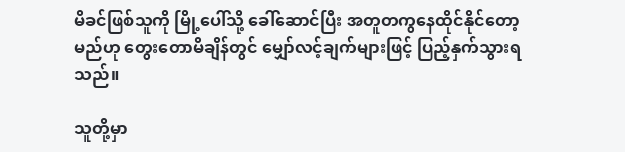မိခင်ဖြစ်သူကို မြို့ပေါ်သို့ ခေါ်ဆောင်ပြီး အတူတကွနေထိုင်နိုင်တော့မည်ဟု တွေးတောမိချိန်တွင် မျှော်လင့်ချက်များဖြင့် ပြည့်နှက်သွားရသည်။

သူတို့မှာ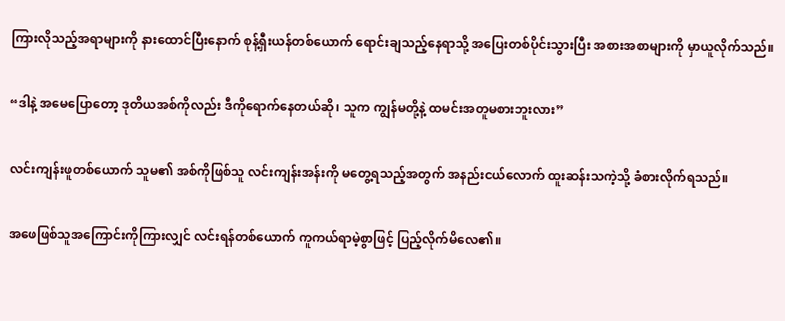ကြားလိုသည့်အရာများကို နားထောင်ပြီးနောက် စုန့်ရှီးယန်တစ်ယောက် ရောင်းချသည့်နေရာသို့ အပြေးတစ်ပိုင်းသွားပြီး အစားအစာများကို မှာယူလိုက်သည်။

“ဒါနဲ့ အမေပြောတော့ ဒုတိယအစ်ကိုလည်း ဒီကိုရောက်နေတယ်ဆို၊ သူက ကျွန်မတို့နဲ့ ထမင်းအတူမစားဘူးလား”

လင်းကျန်းဖူတစ်ယောက် သူမ၏ အစ်ကိုဖြစ်သူ လင်းကျန်းအန်းကို မတွေ့ရသည့်အတွက် အနည်းငယ်လောက် ထူးဆန်းသကဲ့သို့ ခံစားလိုက်ရသည်။

အဖေဖြစ်သူအကြောင်းကိုကြားလျှင် လင်းရန်တစ်ယောက် ကူကယ်ရာမဲ့စွာဖြင့် ပြည့်လိုက်မိလေ၏။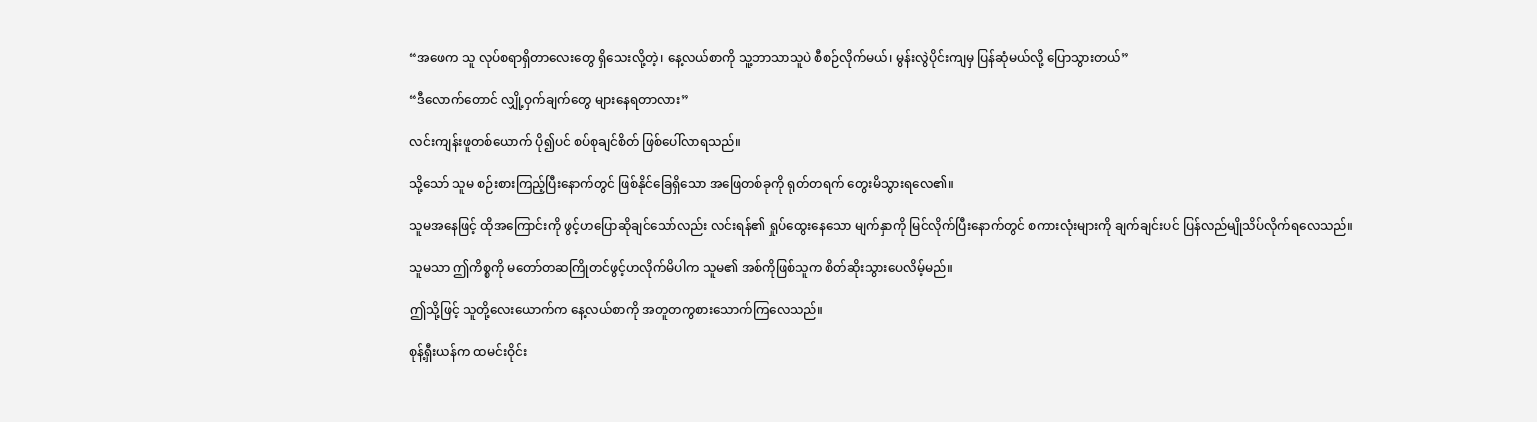“အဖေက သူ လုပ်စရာရှိတာလေးတွေ ရှိသေးလို့တဲ့၊ နေ့လယ်စာကို သူ့ဘာသာသူပဲ စီစဉ်လိုက်မယ်၊ မွန်းလွဲပိုင်းကျမှ ပြန်ဆုံမယ်လို့ ပြောသွားတယ်”

“ဒီလောက်တောင် လျှို့ဝှက်ချက်တွေ များနေရတာလား”

လင်းကျန်းဖူတစ်ယောက် ပို၍ပင် စပ်စုချင်စိတ် ဖြစ်ပေါ်လာရသည်။

သို့သော် သူမ စဉ်းစားကြည့်ပြီးနောက်တွင် ဖြစ်နိုင်ခြေရှိသော အဖြေတစ်ခုကို ရုတ်တရက် တွေးမိသွားရလေ၏။

သူမအနေဖြင့် ထိုအကြောင်းကို ဖွင့်ဟပြောဆိုချင်သော်လည်း လင်းရန်၏ ရှုပ်ထွေးနေသော မျက်နှာကို မြင်လိုက်ပြီးနောက်တွင် စကားလုံးများကို ချက်ချင်းပင် ပြန်လည်မျိုသိပ်လိုက်ရလေသည်။

သူမသာ ဤကိစ္စကို မတော်တဆကြိုတင်ဖွင့်ဟလိုက်မိပါက သူမ၏ အစ်ကိုဖြစ်သူက စိတ်ဆိုးသွားပေလိမ့်မည်။

ဤသို့ဖြင့် သူတို့လေးယောက်က နေ့လယ်စာကို အတူတကွစားသောက်ကြလေသည်။

စုန့်ရှီးယန်က ထမင်းဝိုင်း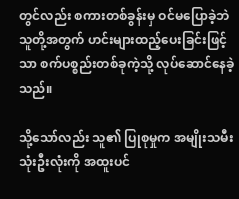တွင်လည်း စကားတစ်ခွန်းမှ ဝင်မပြောခဲ့ဘဲ သူတို့အတွက် ဟင်းများထည့်ပေးခြင်းဖြင့်သာ စက်ပစ္စည်းတစ်ခုကဲ့သို့ လုပ်ဆောင်နေခဲ့သည်။

သို့သော်လည်း သူ၏ ပြုစုမှုက အမျိုးသမီးသုံးဦးလုံးကို အထူးပင်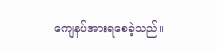ကျေနပ်အားရစေခဲ့သည်။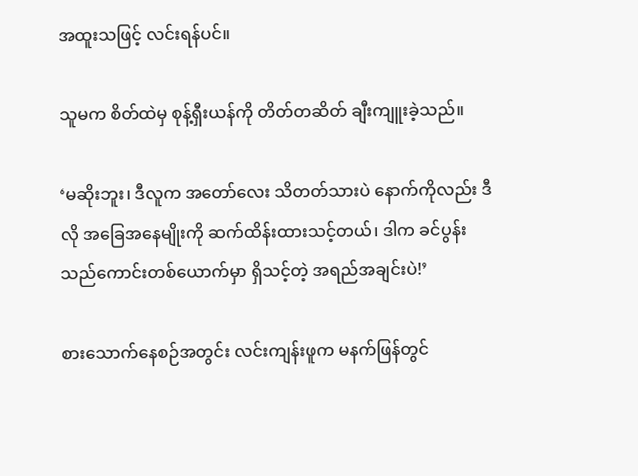အထူးသဖြင့် လင်းရန်ပင်။

သူမက စိတ်ထဲမှ စုန့်ရှီးယန်ကို တိတ်တဆိတ် ချီးကျူးခဲ့သည်။

‘မဆိုးဘူး၊ ဒီလူက အတော်လေး သိတတ်သားပဲ နောက်ကိုလည်း ဒီလို အခြေအနေမျိုးကို ဆက်ထိန်းထားသင့်တယ်၊ ဒါက ခင်ပွန်းသည်ကောင်းတစ်ယောက်မှာ ရှိသင့်တဲ့ အရည်အချင်းပဲ!’

စားသောက်နေစဉ်အတွင်း လင်းကျန်းဖူက မနက်ဖြန်တွင်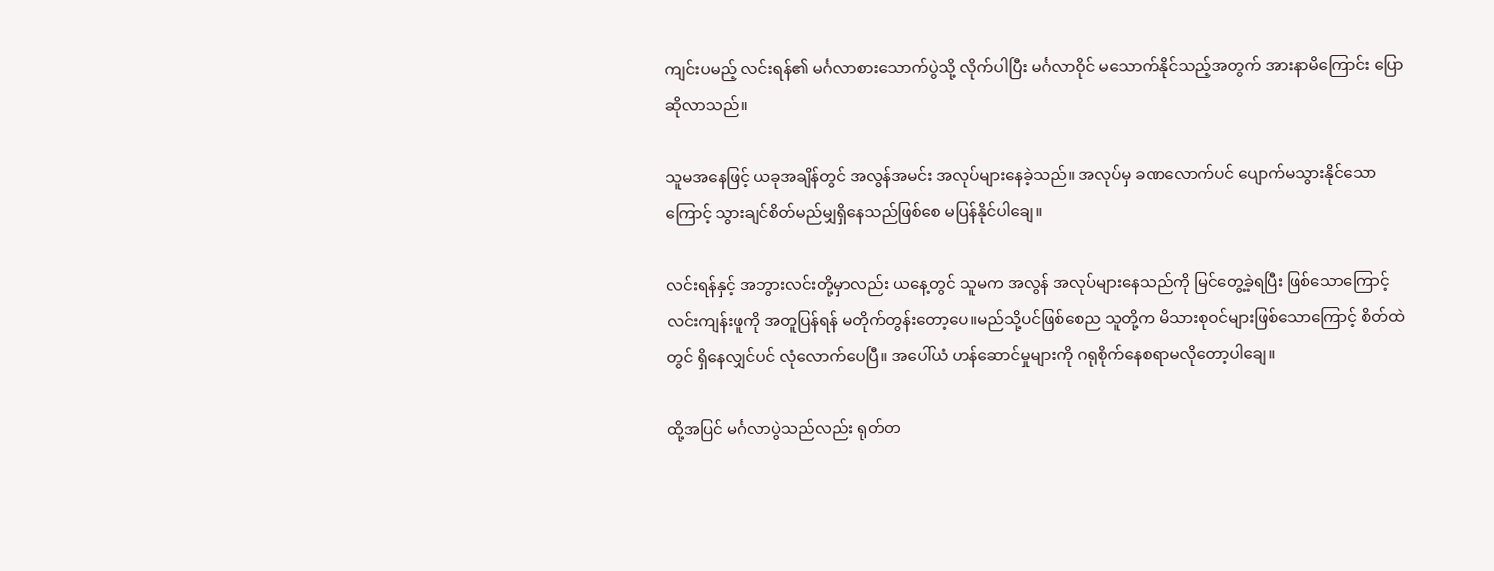ကျင်းပမည့် လင်းရန်၏ မင်္ဂလာစားသောက်ပွဲသို့ လိုက်ပါပြီး မင်္ဂလာဝိုင် မသောက်နိုင်သည့်အတွက် အားနာမိကြောင်း ပြောဆိုလာသည်။

သူမအနေဖြင့် ယခုအချိန်တွင် အလွန်အမင်း အလုပ်များနေခဲ့သည်။ အလုပ်မှ ခဏလောက်ပင် ပျောက်မသွားနိုင်သောကြောင့် သွားချင်စိတ်မည်မျှရှိနေသည်ဖြစ်စေ မပြန်နိုင်ပါချေ။

လင်းရန်နှင့် အဘွားလင်းတို့မှာလည်း ယနေ့တွင် သူမက အလွန် အလုပ်များနေသည်ကို မြင်တွေ့ခဲ့ရပြီး ဖြစ်သောကြောင့် လင်းကျန်းဖူကို အတူပြန်ရန် မတိုက်တွန်းတော့ပေ။မည်သို့ပင်ဖြစ်စေည သူတို့က မိသားစုဝင်များဖြစ်သောကြောင့် စိတ်ထဲတွင် ရှိနေလျှင်ပင် လုံလောက်ပေပြီ။ အပေါ်ယံ ဟန်ဆောင်မှုများကို ဂရုစိုက်နေစရာမလိုတော့ပါချေ။

ထို့အပြင် မင်္ဂလာပွဲသည်လည်း ရုတ်တ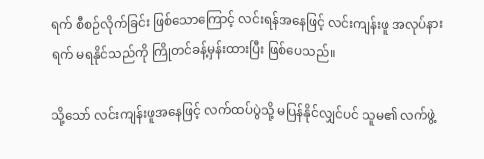ရက် စီစဉ်လိုက်ခြင်း ဖြစ်သောကြောင့် လင်းရန်အနေဖြင့် လင်းကျန်းဖူ အလုပ်နားရက် မရနိုင်သည်ကို ကြိုတင်ခန့်မှန်းထားပြီး ဖြစ်ပေသည်။

သို့သော် လင်းကျန်းဖူအနေဖြင့် လက်ထပ်ပွဲသို့ မပြန်နိုင်လျှင်ပင် သူမ၏ လက်ဖွဲ့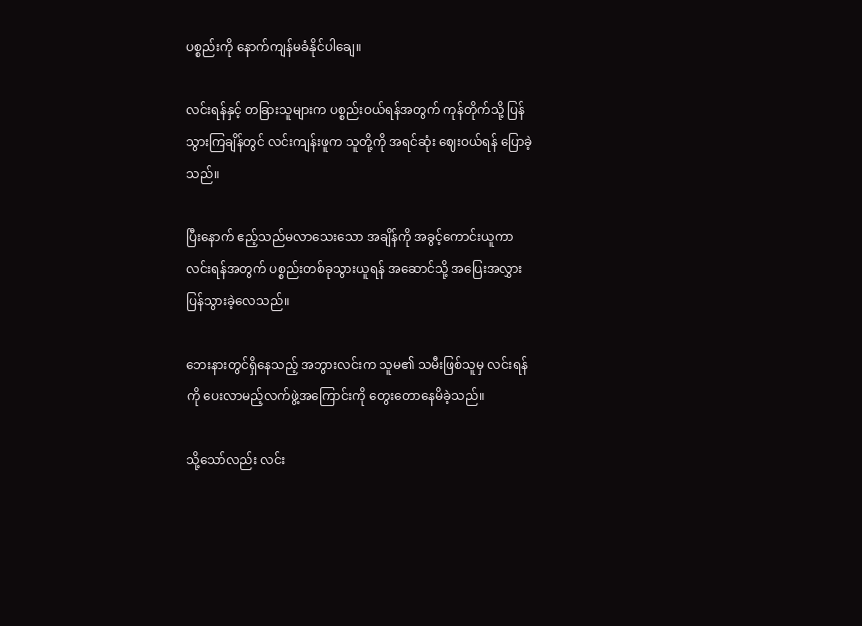ပစ္စည်းကို နောက်ကျန်မခံနိုင်ပါချေ။

လင်းရန်နှင့် တခြားသူများက ပစ္စည်းဝယ်ရန်အတွက် ကုန်တိုက်သို့ ပြန်သွားကြချိန်တွင် လင်းကျန်းဖူက သူတို့ကို အရင်ဆုံး ဈေးဝယ်ရန် ပြောခဲ့သည်။

ပြီးနောက် ဧည့်သည်မလာသေးသော အချိန်ကို အခွင့်ကောင်းယူကာ လင်းရန်အတွက် ပစ္စည်းတစ်ခုသွားယူရန် အဆောင်သို့ အပြေးအလွှားပြန်သွားခဲ့လေသည်။

ဘေးနားတွင်ရှိနေသည့် အဘွားလင်းက သူမ၏ သမီးဖြစ်သူမှ လင်းရန်ကို ပေးလာမည့်လက်ဖွဲ့အကြောင်းကို တွေးတောနေမိခဲ့သည်။

သို့သော်လည်း လင်း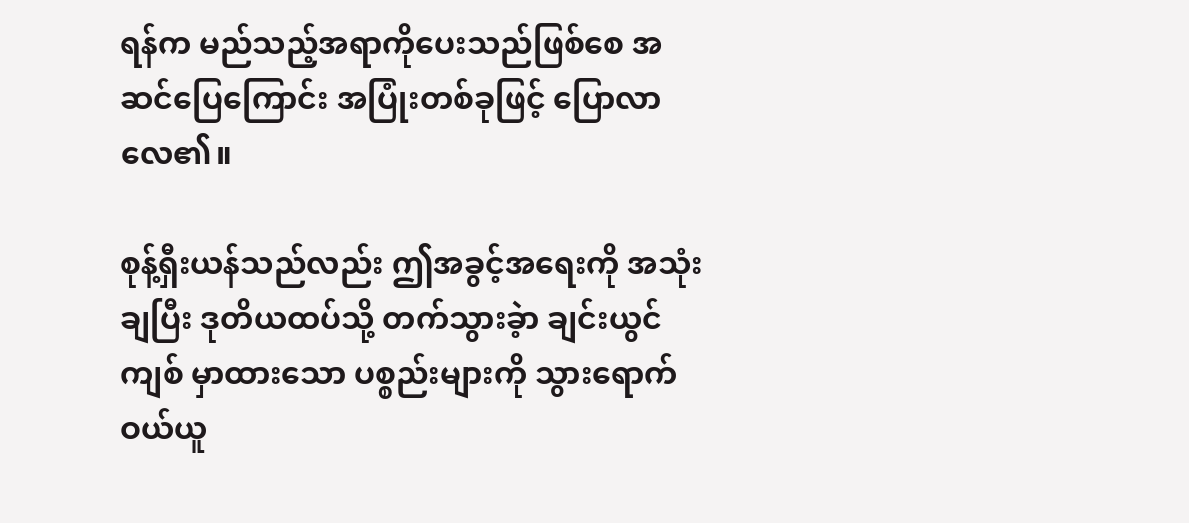ရန်က မည်သည့်အရာကိုပေးသည်ဖြစ်စေ အဆင်ပြေကြောင်း အပြုံးတစ်ခုဖြင့် ပြောလာလေ၏။

စုန့်ရှီးယန်သည်လည်း ဤအခွင့်အရေးကို အသုံးချပြီး ဒုတိယထပ်သို့ တက်သွားခဲ့ာ ချင်းယွင်ကျစ် မှာထားသော ပစ္စည်းများကို သွားရောက်ဝယ်ယူ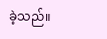ခဲ့သည်။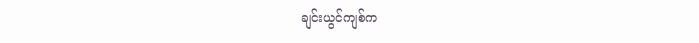ချင်းယွင်ကျစ်က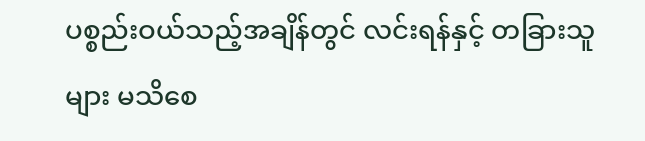ပစ္စည်းဝယ်သည့်အချိန်တွင် လင်းရန်နှင့် တခြားသူများ မသိစေ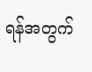ရန်အတွက်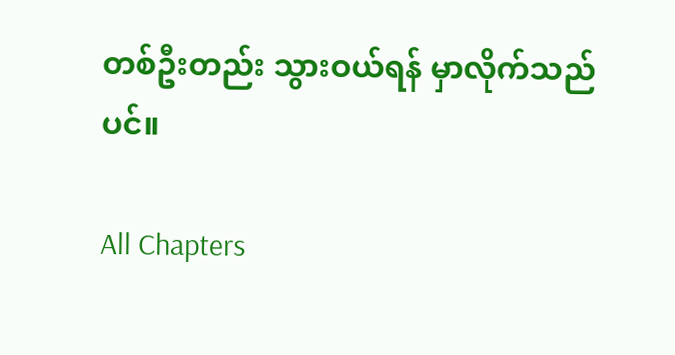တစ်ဦးတည်း သွားဝယ်ရန် မှာလိုက်သည်ပင်။

All Chapters